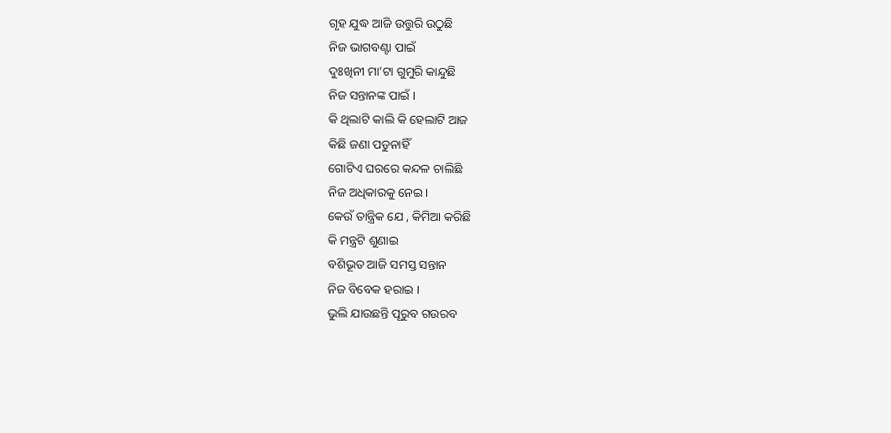ଗୃହ ଯୁଦ୍ଧ ଆଜି ଉତ୍ତୁରି ଉଠୁଛି
ନିଜ ଭାଗବଣ୍ଟା ପାଇଁ
ଦୁଃଖିନୀ ମା’ଟା ଗୁମୁରି କାନ୍ଦୁଛି
ନିଜ ସନ୍ତାନଙ୍କ ପାଇଁ ।
କି ଥିଲାଟି କାଲି କି ହେଲାଟି ଆଜ
କିଛି ଜଣା ପଡୁନାହିଁ
ଗୋଟିଏ ଘରରେ କନ୍ଦଳ ଚାଲିଛି
ନିଜ ଅଧିକାରକୁ ନେଇ ।
କେଉଁ ତାନ୍ତ୍ରିକ ଯେ , କିମିଆ କରିଛି
କି ମନ୍ତ୍ରଟି ଶୁଣାଇ
ବଶିଭୂତ ଆଜି ସମସ୍ତ ସନ୍ତାନ
ନିଜ ବିବେକ ହରାଇ ।
ଭୁଲି ଯାଉଛନ୍ତି ପୂରୁବ ଗଉରବ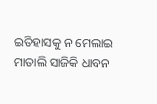ଇତିହାସକୁ ନ ମେଲାଇ
ମାତାଲି ସାଜିକି ଧାବନ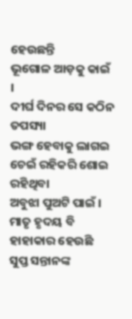ହେଉଛନ୍ତି
ଭୂଗୋଳ ଆଡ଼କୁ କାଇଁ ।
ଦୀର୍ଘ ଦିନର ସେ କଠିନ ତପସ୍ୟା
ଭଙ୍ଗ ହେବାକୁ ଲାଗଇ
ଚେଇଁ ରହିକରି ଶୋଇ ରହିଥିବା
ଅବୁଝା ପୁଅଟି ପାଇଁ ।
ମାତୃ ହୃଦୟ ବି ହାହାକାର ହେଉଛି
ସୁପ୍ତ ସନ୍ତାନଙ୍କ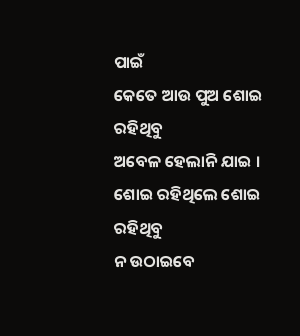ପାଇଁ
କେତେ ଆଉ ପୁଅ ଶୋଇ ରହିଥିବୁ
ଅବେଳ ହେଲାନି ଯାଇ ।
ଶୋଇ ରହିଥିଲେ ଶୋଇ ରହିଥିବୁ
ନ ଉଠାଇବେ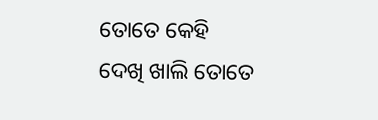ତୋତେ କେହି
ଦେଖି ଖାଲି ତୋତେ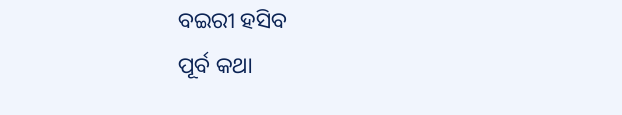ବଇରୀ ହସିବ
ପୂର୍ବ କଥା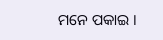ମନେ ପକାଇ ।